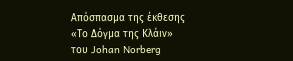Απόσπασμα της έκθεσης «Το Δόγμα της Κλάιν» του Johan Norberg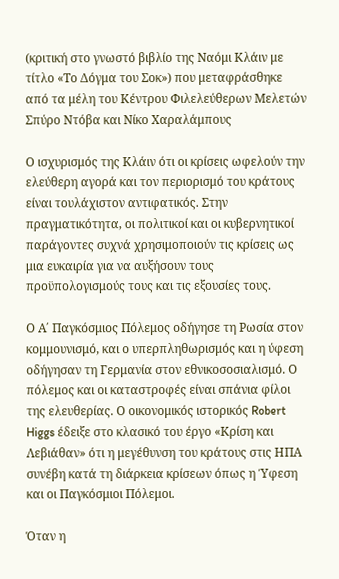(κριτική στο γνωστό βιβλίο της Ναόμι Κλάιν με τίτλο «Το Δόγμα του Σοκ») που μεταφράσθηκε από τα μέλη του Κέντρου Φιλελεύθερων Μελετών Σπύρο Ντόβα και Νίκο Χαραλάμπους

Ο ισχυρισμός της Κλάιν ότι οι κρίσεις ωφελούν την ελεύθερη αγορά και τον περιορισμό του κράτους είναι τουλάχιστον αντιφατικός. Στην πραγματικότητα, οι πολιτικοί και οι κυβερνητικοί παράγοντες συχνά χρησιμοποιούν τις κρίσεις ως μια ευκαιρία για να αυξήσουν τους προϋπολογισμούς τους και τις εξουσίες τους.

Ο Α΄ Παγκόσμιος Πόλεμος οδήγησε τη Ρωσία στον κομμουνισμό, και ο υπερπληθωρισμός και η ύφεση οδήγησαν τη Γερμανία στον εθνικοσοσιαλισμό. Ο πόλεμος και οι καταστροφές είναι σπάνια φίλοι της ελευθερίας. Ο οικονομικός ιστορικός Robert Higgs έδειξε στο κλασικό του έργο «Κρίση και Λεβιάθαν» ότι η μεγέθυνση του κράτους στις ΗΠΑ συνέβη κατά τη διάρκεια κρίσεων όπως η Ύφεση και οι Παγκόσμιοι Πόλεμοι.

Όταν η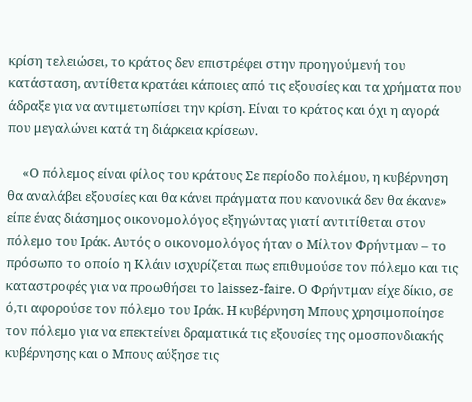κρίση τελειώσει, το κράτος δεν επιστρέφει στην προηγούμενή του κατάσταση, αντίθετα κρατάει κάποιες από τις εξουσίες και τα χρήματα που άδραξε για να αντιμετωπίσει την κρίση. Είναι το κράτος και όχι η αγορά που μεγαλώνει κατά τη διάρκεια κρίσεων.

     «Ο πόλεμος είναι φίλος του κράτους Σε περίοδο πολέμου, η κυβέρνηση θα αναλάβει εξουσίες και θα κάνει πράγματα που κανονικά δεν θα έκανε» είπε ένας διάσημος οικονομολόγος εξηγώντας γιατί αντιτίθεται στον πόλεμο του Ιράκ. Αυτός ο οικονομολόγος ήταν ο Μίλτον Φρήντμαν – το πρόσωπο το οποίο η Κλάιν ισχυρίζεται πως επιθυμούσε τον πόλεμο και τις καταστροφές για να προωθήσει το laissez-faire. Ο Φρήντμαν είχε δίκιο, σε ό,τι αφορούσε τον πόλεμο του Ιράκ. Η κυβέρνηση Μπους χρησιμοποίησε τον πόλεμο για να επεκτείνει δραματικά τις εξουσίες της ομοσπονδιακής κυβέρνησης και ο Μπους αύξησε τις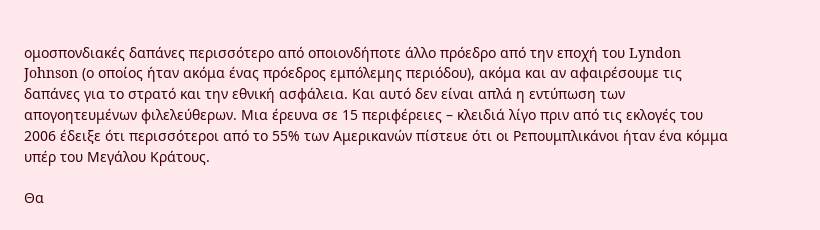ομοσπονδιακές δαπάνες περισσότερο από οποιονδήποτε άλλο πρόεδρο από την εποχή του Lyndon Johnson (ο οποίος ήταν ακόμα ένας πρόεδρος εμπόλεμης περιόδου), ακόμα και αν αφαιρέσουμε τις δαπάνες για το στρατό και την εθνική ασφάλεια. Και αυτό δεν είναι απλά η εντύπωση των απογοητευμένων φιλελεύθερων. Μια έρευνα σε 15 περιφέρειες – κλειδιά λίγο πριν από τις εκλογές του 2006 έδειξε ότι περισσότεροι από το 55% των Αμερικανών πίστευε ότι οι Ρεπουμπλικάνοι ήταν ένα κόμμα υπέρ του Μεγάλου Κράτους.

Θα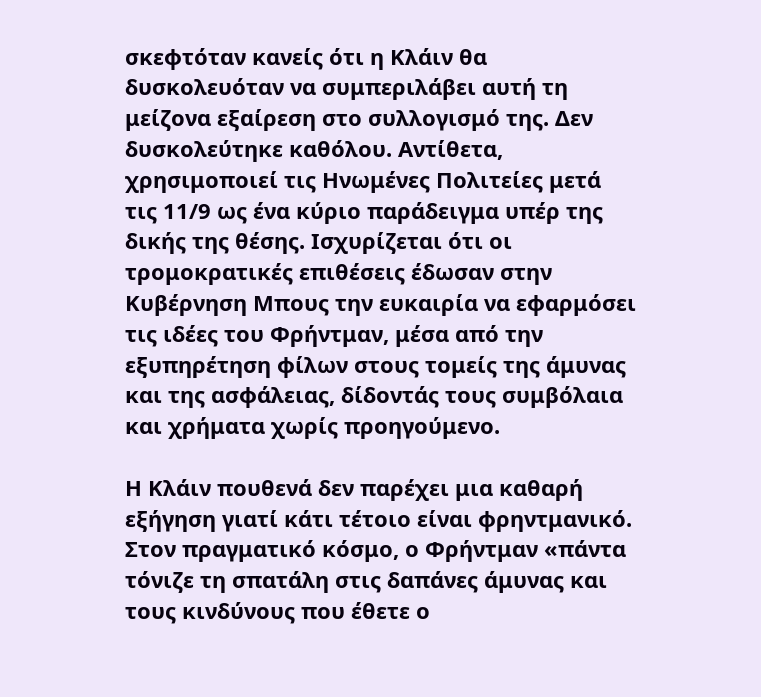σκεφτόταν κανείς ότι η Κλάιν θα δυσκολευόταν να συμπεριλάβει αυτή τη μείζονα εξαίρεση στο συλλογισμό της. Δεν δυσκολεύτηκε καθόλου. Αντίθετα, χρησιμοποιεί τις Ηνωμένες Πολιτείες μετά τις 11/9 ως ένα κύριο παράδειγμα υπέρ της δικής της θέσης. Ισχυρίζεται ότι οι τρομοκρατικές επιθέσεις έδωσαν στην Κυβέρνηση Μπους την ευκαιρία να εφαρμόσει τις ιδέες του Φρήντμαν, μέσα από την εξυπηρέτηση φίλων στους τομείς της άμυνας και της ασφάλειας, δίδοντάς τους συμβόλαια και χρήματα χωρίς προηγούμενο.

Η Κλάιν πουθενά δεν παρέχει μια καθαρή εξήγηση γιατί κάτι τέτοιο είναι φρηντμανικό. Στον πραγματικό κόσμο, ο Φρήντμαν «πάντα τόνιζε τη σπατάλη στις δαπάνες άμυνας και τους κινδύνους που έθετε ο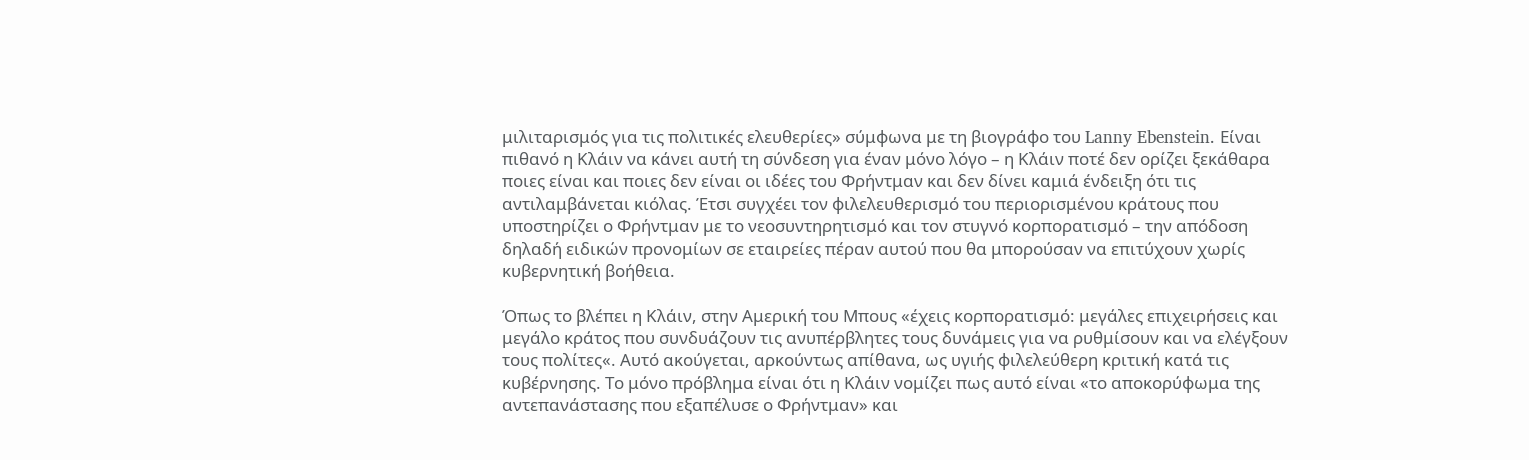μιλιταρισμός για τις πολιτικές ελευθερίες» σύμφωνα με τη βιογράφο του Lanny Ebenstein. Είναι πιθανό η Κλάιν να κάνει αυτή τη σύνδεση για έναν μόνο λόγο – η Κλάιν ποτέ δεν ορίζει ξεκάθαρα ποιες είναι και ποιες δεν είναι οι ιδέες του Φρήντμαν και δεν δίνει καμιά ένδειξη ότι τις αντιλαμβάνεται κιόλας. Έτσι συγχέει τον φιλελευθερισμό του περιορισμένου κράτους που υποστηρίζει ο Φρήντμαν με το νεοσυντηρητισμό και τον στυγνό κορπορατισμό – την απόδοση δηλαδή ειδικών προνομίων σε εταιρείες πέραν αυτού που θα μπορούσαν να επιτύχουν χωρίς κυβερνητική βοήθεια.

Όπως το βλέπει η Κλάιν, στην Αμερική του Μπους «έχεις κορπορατισμό: μεγάλες επιχειρήσεις και μεγάλο κράτος που συνδυάζουν τις ανυπέρβλητες τους δυνάμεις για να ρυθμίσουν και να ελέγξουν τους πολίτες«. Αυτό ακούγεται, αρκούντως απίθανα, ως υγιής φιλελεύθερη κριτική κατά τις κυβέρνησης. Το μόνο πρόβλημα είναι ότι η Κλάιν νομίζει πως αυτό είναι «το αποκορύφωμα της αντεπανάστασης που εξαπέλυσε ο Φρήντμαν» και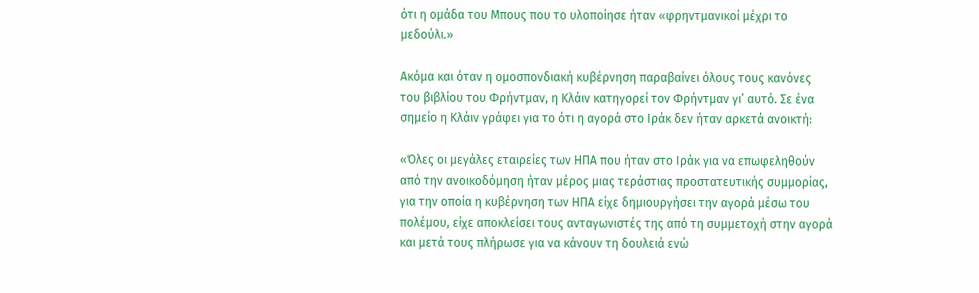ότι η ομάδα του Μπους που το υλοποίησε ήταν «φρηντμανικοί μέχρι το μεδούλι.»

Ακόμα και όταν η ομοσπονδιακή κυβέρνηση παραβαίνει όλους τους κανόνες του βιβλίου του Φρήντμαν, η Κλάιν κατηγορεί τον Φρήντμαν γι’ αυτό. Σε ένα σημείο η Κλάιν γράφει για το ότι η αγορά στο Ιράκ δεν ήταν αρκετά ανοικτή:

«Όλες οι μεγάλες εταιρείες των ΗΠΑ που ήταν στο Ιράκ για να επωφεληθούν από την ανοικοδόμηση ήταν μέρος μιας τεράστιας προστατευτικής συμμορίας, για την οποία η κυβέρνηση των ΗΠΑ είχε δημιουργήσει την αγορά μέσω του πολέμου, είχε αποκλείσει τους ανταγωνιστές της από τη συμμετοχή στην αγορά και μετά τους πλήρωσε για να κάνουν τη δουλειά ενώ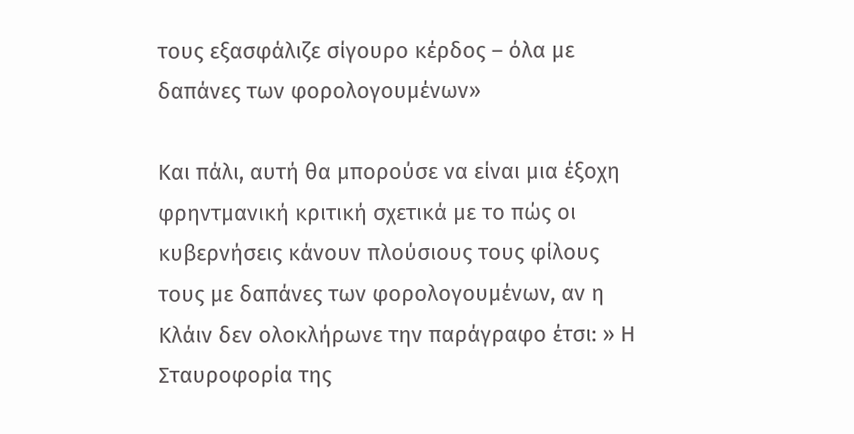τους εξασφάλιζε σίγουρο κέρδος – όλα με δαπάνες των φορολογουμένων»

Και πάλι, αυτή θα μπορούσε να είναι μια έξοχη φρηντμανική κριτική σχετικά με το πώς οι κυβερνήσεις κάνουν πλούσιους τους φίλους τους με δαπάνες των φορολογουμένων, αν η Κλάιν δεν ολοκλήρωνε την παράγραφο έτσι: » Η Σταυροφορία της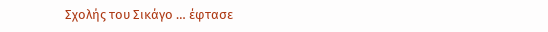Σχολής του Σικάγο … έφτασε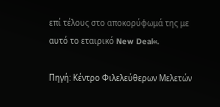επί τέλους στο αποκορύφωμά της με αυτό το εταιρικό New Deal«.

Πηγή: Κέντρο Φιλελεύθερων Μελετών